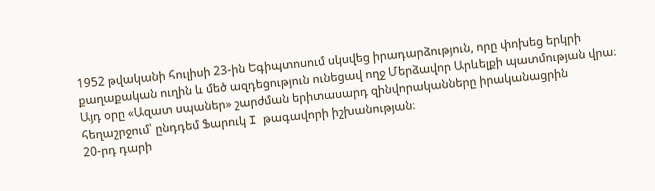1952 թվականի հուլիսի 23-ին Եգիպտոսում սկսվեց իրադարձություն, որը փոխեց երկրի քաղաքական ուղին և մեծ ազդեցություն ունեցավ ողջ Մերձավոր Արևելքի պատմության վրա։ Այդ օրը «Ազատ սպաներ» շարժման երիտասարդ զինվորականները իրականացրին հեղաշրջում՝ ընդդեմ Ֆարուկ I թագավորի իշխանության։
20-րդ դարի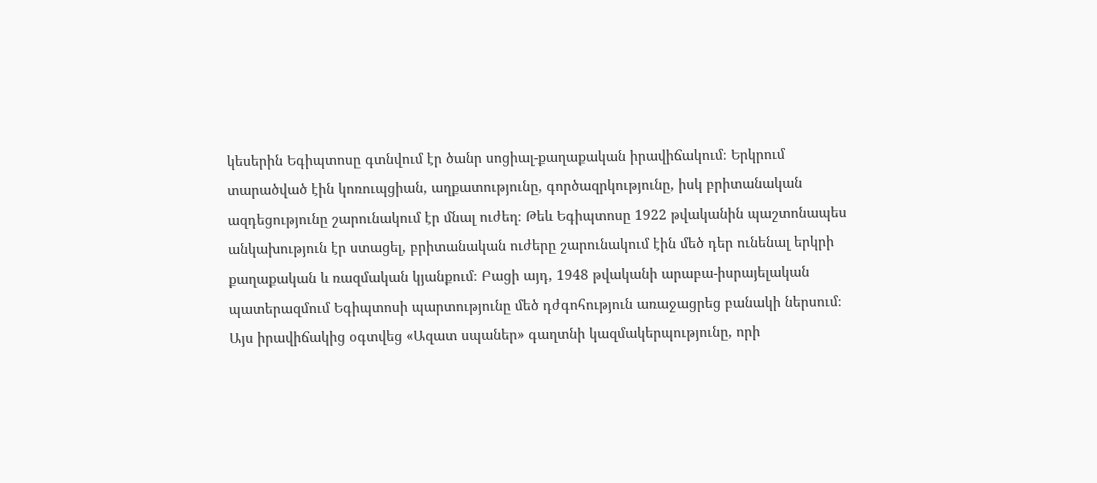կեսերին Եգիպտոսը գտնվում էր ծանր սոցիալ-քաղաքական իրավիճակում։ Երկրում տարածված էին կոռուպցիան, աղքատությունը, գործազրկությունը, իսկ բրիտանական ազդեցությունը շարունակում էր մնալ ուժեղ։ Թեև Եգիպտոսը 1922 թվականին պաշտոնապես անկախություն էր ստացել, բրիտանական ուժերը շարունակում էին մեծ դեր ունենալ երկրի քաղաքական և ռազմական կյանքում։ Բացի այդ, 1948 թվականի արաբա-իսրայելական պատերազմում Եգիպտոսի պարտությունը մեծ դժգոհություն առաջացրեց բանակի ներսում։
Այս իրավիճակից օգտվեց «Ազատ սպաներ» գաղտնի կազմակերպությունը, որի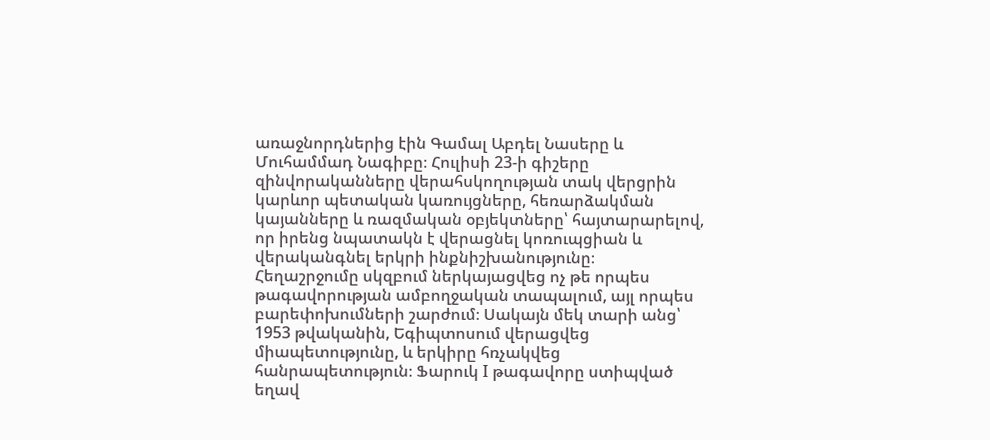առաջնորդներից էին Գամալ Աբդել Նասերը և Մուհամմադ Նագիբը։ Հուլիսի 23-ի գիշերը զինվորականները վերահսկողության տակ վերցրին կարևոր պետական կառույցները, հեռարձակման կայանները և ռազմական օբյեկտները՝ հայտարարելով, որ իրենց նպատակն է վերացնել կոռուպցիան և վերականգնել երկրի ինքնիշխանությունը։
Հեղաշրջումը սկզբում ներկայացվեց ոչ թե որպես թագավորության ամբողջական տապալում, այլ որպես բարեփոխումների շարժում։ Սակայն մեկ տարի անց՝ 1953 թվականին, Եգիպտոսում վերացվեց միապետությունը, և երկիրը հռչակվեց հանրապետություն։ Ֆարուկ I թագավորը ստիպված եղավ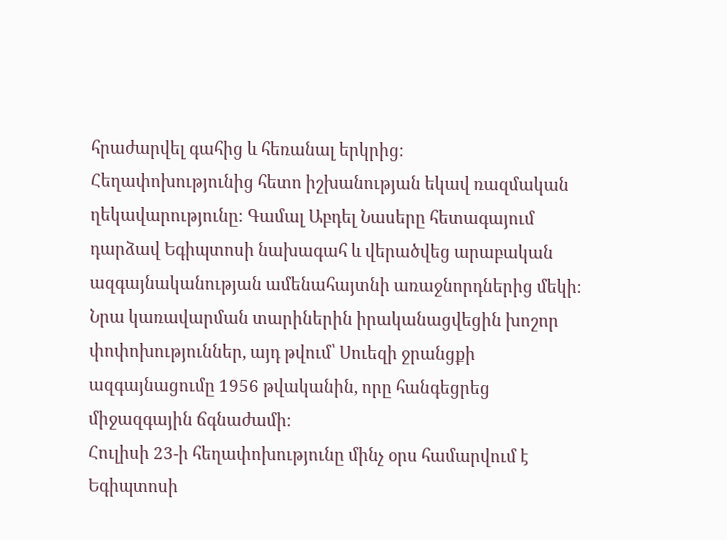հրաժարվել գահից և հեռանալ երկրից։
Հեղափոխությունից հետո իշխանության եկավ ռազմական ղեկավարությունը։ Գամալ Աբդել Նասերը հետագայում դարձավ Եգիպտոսի նախագահ և վերածվեց արաբական ազգայնականության ամենահայտնի առաջնորդներից մեկի։ Նրա կառավարման տարիներին իրականացվեցին խոշոր փոփոխություններ, այդ թվում՝ Սուեզի ջրանցքի ազգայնացումը 1956 թվականին, որը հանգեցրեց միջազգային ճգնաժամի։
Հուլիսի 23-ի հեղափոխությունը մինչ օրս համարվում է Եգիպտոսի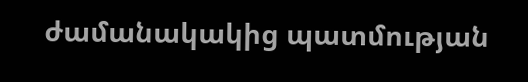ժամանակակից պատմության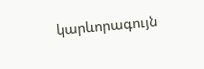կարևորագույն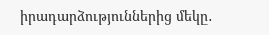իրադարձություններից մեկը․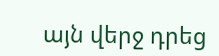այն վերջ դրեց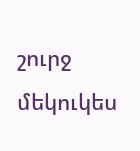շուրջ մեկուկես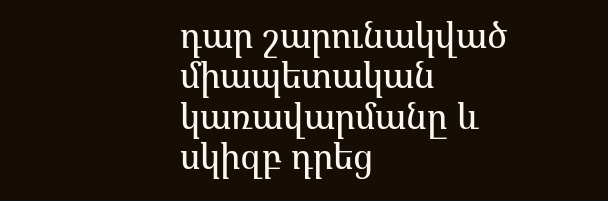դար շարունակված միապետական կառավարմանը և սկիզբ դրեց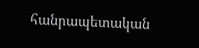հանրապետական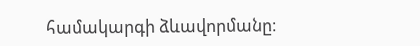համակարգի ձևավորմանը։